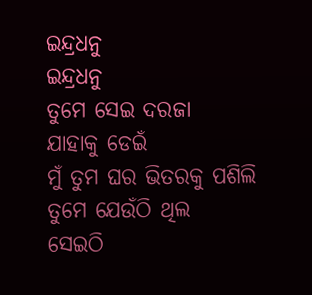ଇନ୍ଦ୍ରଧନୁ
ଇନ୍ଦ୍ରଧନୁ
ତୁମେ ସେଇ ଦରଜା
ଯାହାକୁ ଡେଇଁ
ମୁଁ ତୁମ ଘର ଭିତରକୁ ପଶିଲି
ତୁମେ ଯେଉଁଠି ଥିଲ
ସେଇଠି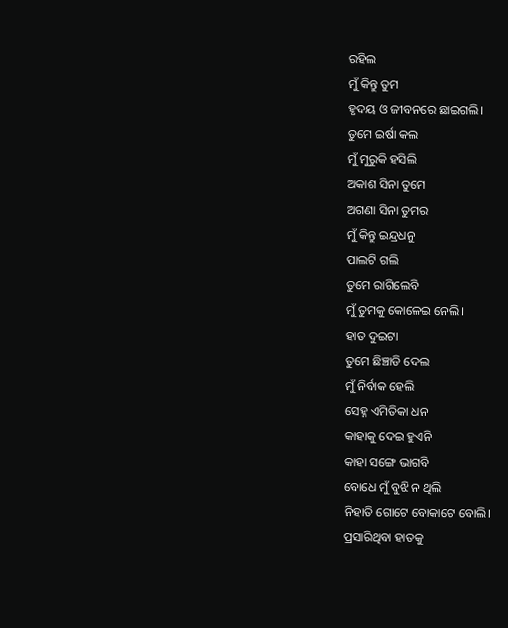ରହିଲ
ମୁଁ କିନ୍ତୁ ତୁମ
ହୃଦୟ ଓ ଜୀବନରେ ଛାଇଗଲି।
ତୁମେ ଇର୍ଷା କଲ
ମୁଁ ମୁରୁକି ହସିଲି
ଅକାଶ ସିନା ତୁମେ
ଅଗଣା ସିନା ତୁମର
ମୁଁ କିନ୍ତୁ ଇନ୍ଦ୍ରଧନୁ
ପାଲଟି ଗଲି
ତୁମେ ରାଗିଲେବି
ମୁଁ ତୁମକୁ କୋଳେଇ ନେଲି।
ହାତ ଦୁଇଟା
ତୁମେ ଛିଞ୍ଚାଡି ଦେଲ
ମୁଁ ନିର୍ବାକ ହେଲି
ସେହ୍ନ ଏମିତିକା ଧନ
କାହାକୁ ଦେଇ ହୁଏନି
କାହା ସଙ୍ଗେ ଭାଗବି
ବୋଧେ ମୁଁ ବୁଝି ନ ଥିଲି
ନିହାତି ଗୋଟେ ବୋକାଟେ ବୋଲି।
ପ୍ରସାରିଥିବା ହାତକୁ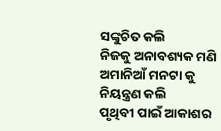ସଙ୍କୁଚିତ କଲି
ନିଜକୁ ଅନାବଶ୍ୟକ ମଣି
ଅମାନିଆଁ ମନଟା କୁ
ନିୟନ୍ତ୍ରଣ କଲି
ପୃଥିବୀ ପାଇଁ ଆକାଶର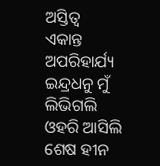ଅସ୍ତିତ୍ବ
ଏକାନ୍ତ ଅପରିହାର୍ଯ୍ୟ
ଇନ୍ଦ୍ରଧନୁ ମୁଁ
ଲିଭିଗଲି
ଓହରି ଆସିଲି
ଶେଷ ହୀନ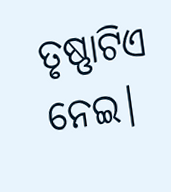ତୃଷ୍ଣାଟିଏ ନେଇ।